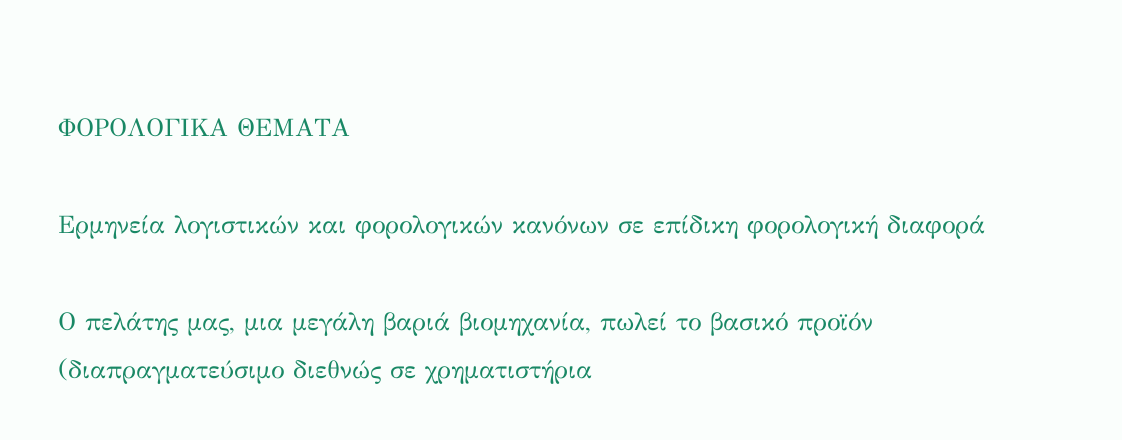ΦΟΡΟΛΟΓΙΚΑ ΘΕΜΑΤΑ

Ερμηνεία λογιστικών και φορολογικών κανόνων σε επίδικη φορολογική διαφορά

Ο πελάτης μας, μια μεγάλη βαριά βιομηχανία, πωλεί το βασικό προϊόν (διαπραγματεύσιμο διεθνώς σε χρηματιστήρια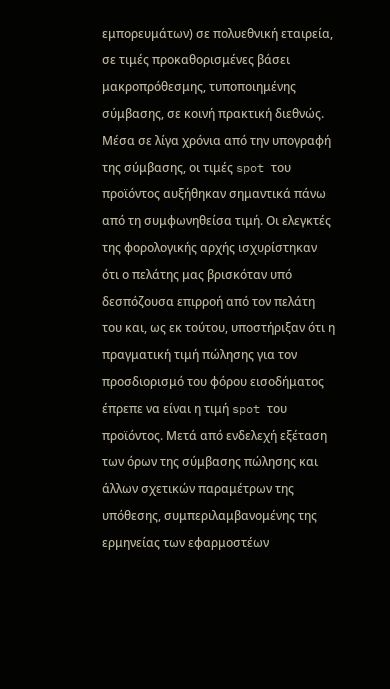εμπορευμάτων) σε πολυεθνική εταιρεία, σε τιμές προκαθορισμένες βάσει μακροπρόθεσμης, τυποποιημένης σύμβασης, σε κοινή πρακτική διεθνώς. Μέσα σε λίγα χρόνια από την υπογραφή της σύμβασης, οι τιμές spot του προϊόντος αυξήθηκαν σημαντικά πάνω από τη συμφωνηθείσα τιμή. Οι ελεγκτές της φορολογικής αρχής ισχυρίστηκαν ότι ο πελάτης μας βρισκόταν υπό δεσπόζουσα επιρροή από τον πελάτη του και, ως εκ τούτου, υποστήριξαν ότι η πραγματική τιμή πώλησης για τον προσδιορισμό του φόρου εισοδήματος έπρεπε να είναι η τιμή spot του προϊόντος. Μετά από ενδελεχή εξέταση των όρων της σύμβασης πώλησης και άλλων σχετικών παραμέτρων της υπόθεσης, συμπεριλαμβανομένης της ερμηνείας των εφαρμοστέων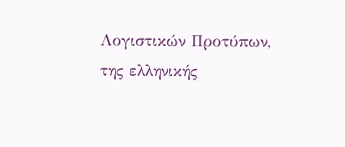Λογιστικών Προτύπων, της ελληνικής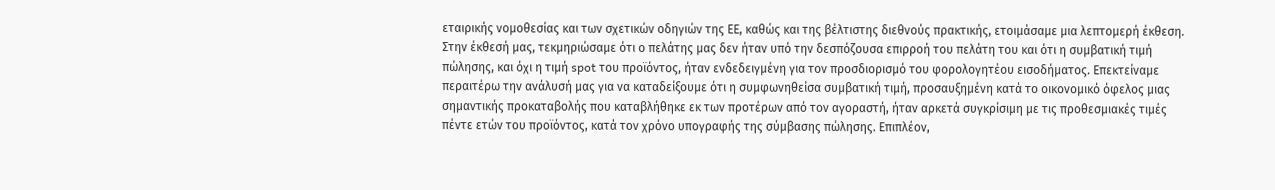εταιρικής νομοθεσίας και των σχετικών οδηγιών της ΕΕ, καθώς και της βέλτιστης διεθνούς πρακτικής, ετοιμάσαμε μια λεπτομερή έκθεση. Στην έκθεσή μας, τεκμηριώσαμε ότι ο πελάτης μας δεν ήταν υπό την δεσπόζουσα επιρροή του πελάτη του και ότι η συμβατική τιμή πώλησης, και όχι η τιμή spot του προϊόντος, ήταν ενδεδειγμένη για τον προσδιορισμό του φορολογητέου εισοδήματος. Επεκτείναμε περαιτέρω την ανάλυσή μας για να καταδείξουμε ότι η συμφωνηθείσα συμβατική τιμή, προσαυξημένη κατά το οικονομικό όφελος μιας σημαντικής προκαταβολής που καταβλήθηκε εκ των προτέρων από τον αγοραστή, ήταν αρκετά συγκρίσιμη με τις προθεσμιακές τιμές πέντε ετών του προϊόντος, κατά τον χρόνο υπογραφής της σύμβασης πώλησης. Επιπλέον,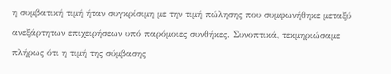η συμβατική τιμή ήταν συγκρίσιμη με την τιμή πώλησης που συμφωνήθηκε μεταξύ ανεξάρτητων επιχειρήσεων υπό παρόμοιες συνθήκες. Συνοπτικά, τεκμηριώσαμε πλήρως ότι η τιμή της σύμβασης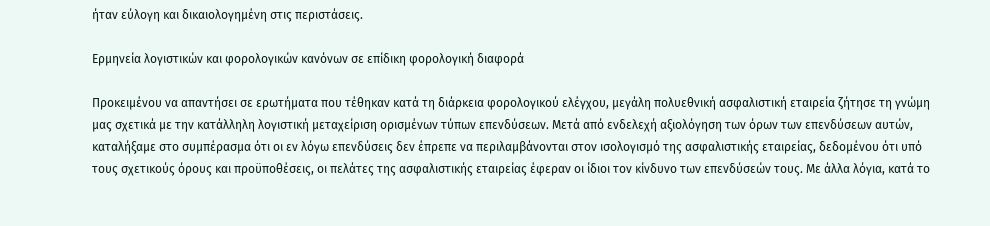ήταν εύλογη και δικαιολογημένη στις περιστάσεις.

Ερμηνεία λογιστικών και φορολογικών κανόνων σε επίδικη φορολογική διαφορά

Προκειμένου να απαντήσει σε ερωτήματα που τέθηκαν κατά τη διάρκεια φορολογικού ελέγχου, μεγάλη πολυεθνική ασφαλιστική εταιρεία ζήτησε τη γνώμη μας σχετικά με την κατάλληλη λογιστική μεταχείριση ορισμένων τύπων επενδύσεων. Μετά από ενδελεχή αξιολόγηση των όρων των επενδύσεων αυτών, καταλήξαμε στο συμπέρασμα ότι οι εν λόγω επενδύσεις δεν έπρεπε να περιλαμβάνονται στον ισολογισμό της ασφαλιστικής εταιρείας, δεδομένου ότι υπό τους σχετικούς όρους και προϋποθέσεις, οι πελάτες της ασφαλιστικής εταιρείας έφεραν οι ίδιοι τον κίνδυνο των επενδύσεών τους. Με άλλα λόγια, κατά το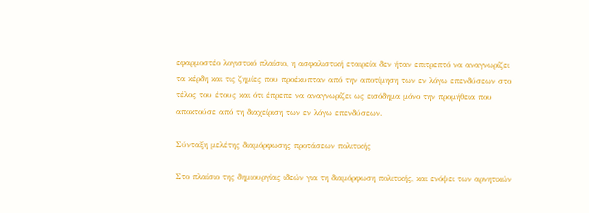εφαρμοστέο λογιστικό πλαίσιο, η ασφαλιστική εταιρεία δεν ήταν επιτρεπτό να αναγνωρίζει τα κέρδη και τις ζημίες που προέκυπταν από την αποτίμηση των εν λόγω επενδύσεων στο τέλος του έτους και ότι έπρεπε να αναγνωρίζει ως εισόδημα μόνο την προμήθεια που αποκτούσε από τη διαχείριση των εν λόγω επενδύσεων.

Σύνταξη μελέτης διαμόρφωσης προτάσεων πολιτικής

Στο πλαίσιο της δημιουργίας ιδεών για τη διαμόρφωση πολιτικής, και ενόψει των αρνητικών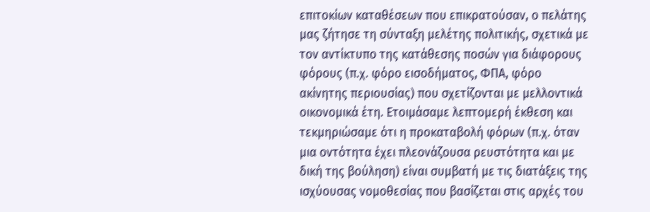επιτοκίων καταθέσεων που επικρατούσαν, ο πελάτης μας ζήτησε τη σύνταξη μελέτης πολιτικής, σχετικά με τον αντίκτυπο της κατάθεσης ποσών για διάφορους φόρους (π.χ. φόρο εισοδήματος, ΦΠΑ, φόρο ακίνητης περιουσίας) που σχετίζονται με μελλοντικά οικονομικά έτη. Ετοιμάσαμε λεπτομερή έκθεση και τεκμηριώσαμε ότι η προκαταβολή φόρων (π.χ. όταν μια οντότητα έχει πλεονάζουσα ρευστότητα και με δική της βούληση) είναι συμβατή με τις διατάξεις της ισχύουσας νομοθεσίας που βασίζεται στις αρχές του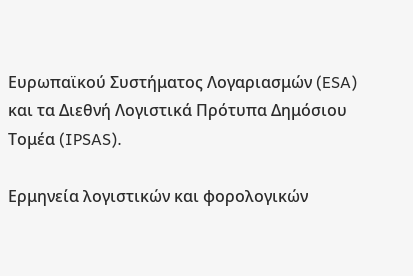Ευρωπαϊκού Συστήματος Λογαριασμών (ESA) και τα Διεθνή Λογιστικά Πρότυπα Δημόσιου Τομέα (IPSAS).

Ερμηνεία λογιστικών και φορολογικών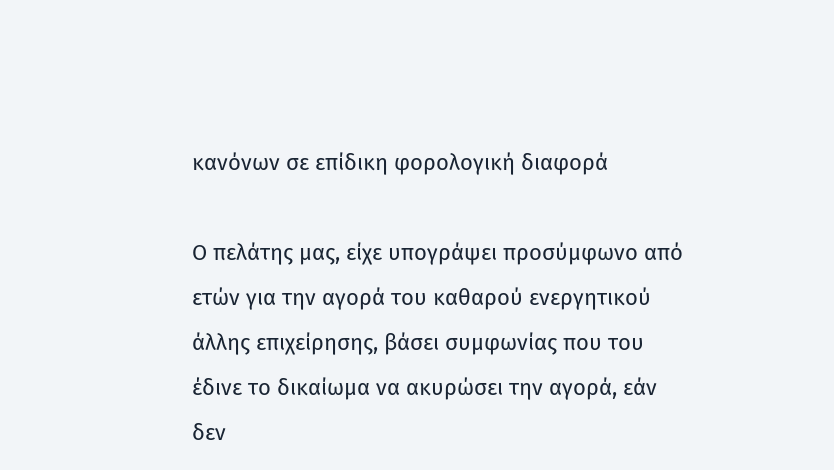κανόνων σε επίδικη φορολογική διαφορά

Ο πελάτης μας, είχε υπογράψει προσύμφωνο από ετών για την αγορά του καθαρού ενεργητικού άλλης επιχείρησης, βάσει συμφωνίας που του έδινε το δικαίωμα να ακυρώσει την αγορά, εάν δεν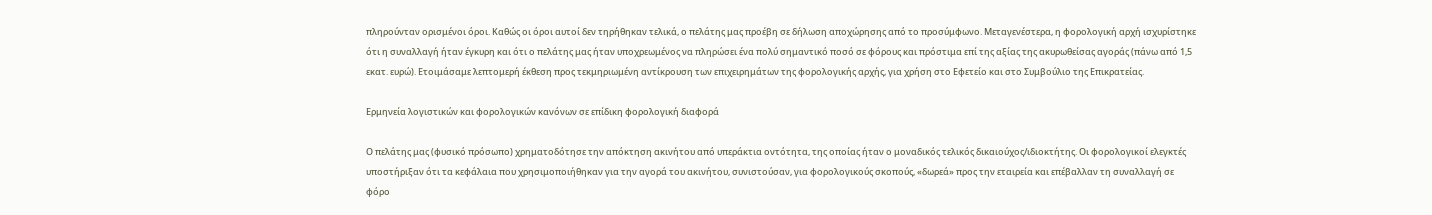πληρούνταν ορισμένοι όροι. Καθώς οι όροι αυτοί δεν τηρήθηκαν τελικά, ο πελάτης μας προέβη σε δήλωση αποχώρησης από το προσύμφωνο. Μεταγενέστερα, η φορολογική αρχή ισχυρίστηκε ότι η συναλλαγή ήταν έγκυρη και ότι ο πελάτης μας ήταν υποχρεωμένος να πληρώσει ένα πολύ σημαντικό ποσό σε φόρους και πρόστιμα επί της αξίας της ακυρωθείσας αγοράς (πάνω από 1,5 εκατ. ευρώ). Ετοιμάσαμε λεπτομερή έκθεση προς τεκμηριωμένη αντίκρουση των επιχειρημάτων της φορολογικής αρχής, για χρήση στο Εφετείο και στο Συμβούλιο της Επικρατείας.

Ερμηνεία λογιστικών και φορολογικών κανόνων σε επίδικη φορολογική διαφορά

Ο πελάτης μας (φυσικό πρόσωπο) χρηματοδότησε την απόκτηση ακινήτου από υπεράκτια οντότητα, της οποίας ήταν ο μοναδικός τελικός δικαιούχος/ιδιοκτήτης. Οι φορολογικοί ελεγκτές υποστήριξαν ότι τα κεφάλαια που χρησιμοποιήθηκαν για την αγορά του ακινήτου, συνιστούσαν, για φορολογικούς σκοπούς, «δωρεά» προς την εταιρεία και επέβαλλαν τη συναλλαγή σε φόρο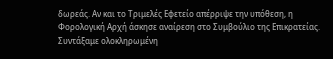δωρεάς. Αν και το Τριμελές Εφετείο απέρριψε την υπόθεση, η Φορολογική Αρχή άσκησε αναίρεση στο Συμβούλιο της Επικρατείας. Συντάξαμε ολοκληρωμένη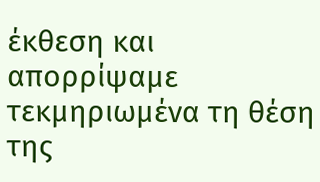έκθεση και απορρίψαμε τεκμηριωμένα τη θέση της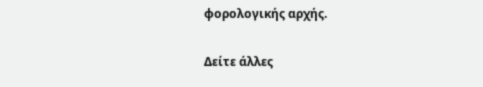φορολογικής αρχής.

Δείτε άλλες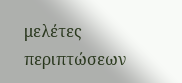μελέτες περιπτώσεων